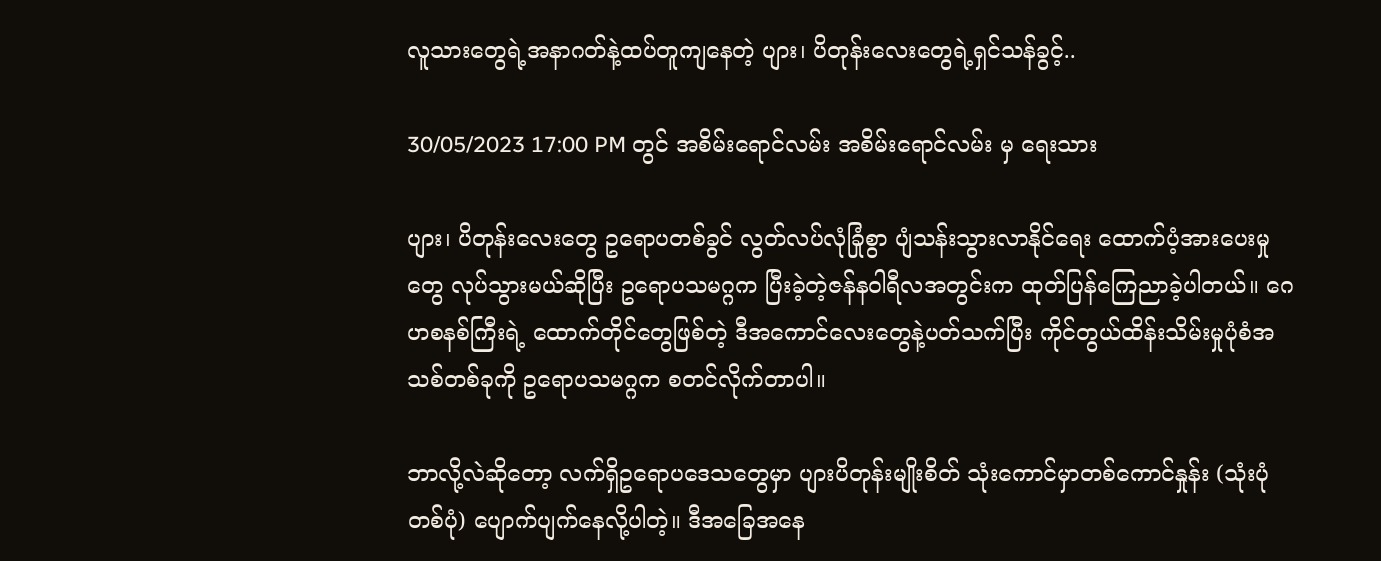လူသားတွေရဲ့အနာဂတ်နဲ့ထပ်တူကျနေတဲ့ ပျား၊ ပိတုန်းလေးတွေရဲ့ရှင်သန်ခွင့်..

30/05/2023 17:00 PM တွင် အစိမ်းရောင်လမ်း အစိမ်းရောင်လမ်း မှ ရေးသား

ပျား၊ ပိတုန်းလေးတွေ ဥရောပတစ်ခွင် လွတ်လပ်လုံခြုံစွာ ပျံသန်းသွားလာနိုင်ရေး ထောက်ပံ့အားပေးမှုတွေ လုပ်သွားမယ်ဆိုပြီး ဥရောပသမဂ္ဂက ပြီးခဲ့တဲ့ဇန်နဝါရီလအတွင်းက ထုတ်ပြန်ကြေညာခဲ့ပါတယ်။ ဂေဟစနစ်ကြီးရဲ့ ထောက်တိုင်တွေဖြစ်တဲ့ ဒီအကောင်လေးတွေနဲ့ပတ်သက်ပြီး ကိုင်တွယ်ထိန်းသိမ်းမှုပုံစံအသစ်တစ်ခုကို ဥရောပသမဂ္ဂက စတင်လိုက်တာပါ။

ဘာလို့လဲဆိုတော့ လက်ရှိဥရောပဒေသတွေမှာ ပျားပိတုန်းမျိုးစိတ် သုံးကောင်မှာတစ်ကောင်နှုန်း (သုံးပုံတစ်ပုံ) ပျောက်ပျက်နေလို့ပါတဲ့။ ဒီအခြေအနေ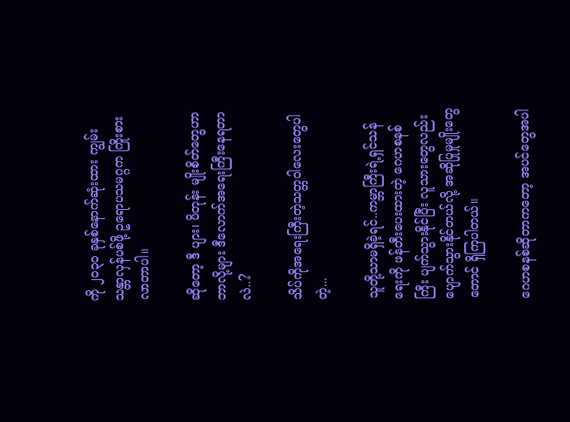ကို ၂၀၃၀ ခုနှစ်နောက်ဆုံးထား ကျွမ်းသန္တာလှန်ပစ်ဖို့ ဥရောပသမဂ္ဂက ကြိုးစားလာတာပါ။

ဆိုတော့ ဒီ ပျား၊ ပိတုန်း မျိုးစိတ်တွေဟာ ဘာလို့များ ဒီလောက်အရေးကြီးနေရတာလဲ..?

သိပ်ကိုအရေးကြီးတဲ့သတ္တဝါလေးတွေပါတဲ့...

သူတို့သာမရှိခဲ့ရင်..ကမ္ဘာကြီးရဲ့ရှင်သန်ရေးကို ဖန်တီးပေးထားတဲ့ ဂေဟစနစ်ကြီး ပျက်သွားနိုင်ပြီး လူသားတွေလည်း ပျောက်သွားနိုင်တယ်လို့ အဆိုပြုမှုမျိုးတွေတောင် ရှိကြပါတယ်။

ဂေဟစနစ်ဆိုတာကတော့ အပင်တွေအပါ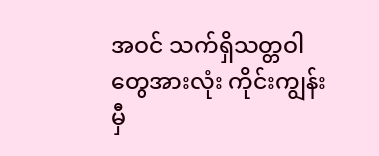အဝင် သက်ရှိသတ္တဝါတွေအားလုံး ကိုင်းကျွန်းမှီ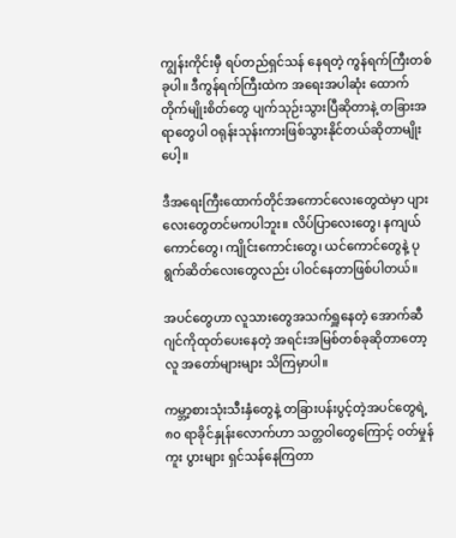ကျွန်းကိုင်းမှီ ရပ်တည်ရှင်သန် နေရတဲ့ ကွန်ရက်ကြီးတစ်ခုပါ။ ဒီကွန်ရက်ကြီးထဲက အရေးအပါဆုံး ထောက်တိုက်မျိုးစိတ်တွေ ပျက်သုဉ်းသွားပြီဆိုတာနဲ့ တခြားအရာတွေပါ ဝရုန်းသုန်းကားဖြစ်သွားနိုင်တယ်ဆိုတာမျိုးပေါ့။

ဒီအရေးကြီးထောက်တိုင်အကောင်လေးတွေထဲမှာ ပျားလေးတွေတင်မကပါဘူး။ လိပ်ပြာလေးတွေ၊ နကျယ်ကောင်တွေ၊ ကျိုင်းကောင်းတွေ၊ ယင်ကောင်တွေနဲ့ ပုရွက်ဆိတ်လေးတွေလည်း ပါဝင်နေတာဖြစ်ပါတယ်။

အပင်တွေဟာ လူသားတွေအသက်ရှူနေတဲ့ အောက်ဆီဂျင်ကိုထုတ်ပေးနေတဲ့ အရင်းအမြစ်တစ်ခုဆိုတာတော့ လူ အတော်များများ သိကြမှာပါ။

ကမ္ဘာ့စားသုံးသီးနှံတွေနဲ့ တခြားပန်းပွင့်တဲ့အပင်တွေရဲ့ ၈၀ ရာခိုင်နှုန်းလောက်ဟာ သတ္တဝါတွေကြောင့် ဝတ်မှုန်ကူး ပွားများ ရှင်သန်နေကြတာ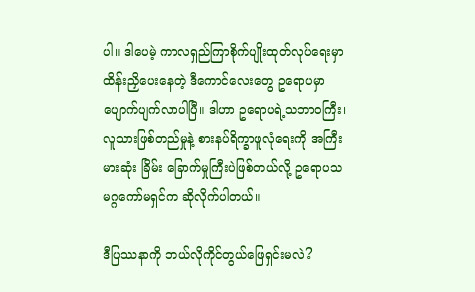ပါ။ ဒါပေမဲ့ ကာလရှည်ကြာစိုက်ပျိုးထုတ်လုပ်ရေးမှာ ထိန်းညှိပေးနေတဲ့ ဒီကောင်လေးတွေ ဥရောပမှာ ပျောက်ပျက်လာပါပြီ။ ဒါဟာ ဥရောပရဲ့သဘာဝကြီး၊ လူသားဖြစ်တည်မှုနဲ့ စားနပ်ရိက္ခာဖူလုံရေးကို အကြီးမားဆုံး ခြိမ်း ခြောက်မှုကြီးပဲဖြစ်တယ်လို့ ဥရောပသမဂ္ဂကော်မရှင်က ဆိုလိုက်ပါတယ်။

ဒီပြဿနာကို ဘယ်လိုကိုင်တွယ်ဖြေရှင်းမလဲ?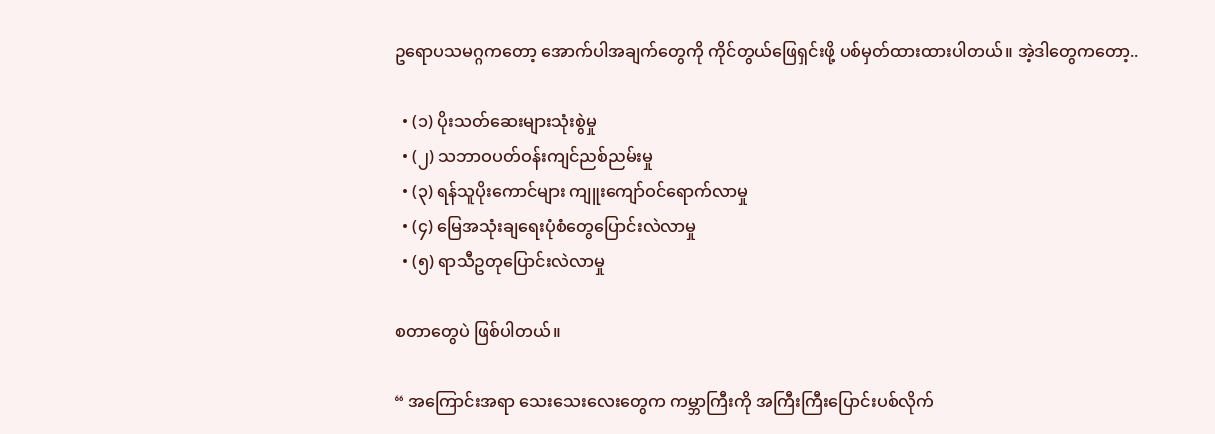ဥရောပသမဂ္ဂကတော့ အောက်ပါအချက်တွေကို ကိုင်တွယ်ဖြေရှင်းဖို့ ပစ်မှတ်ထားထားပါတယ်။ အဲ့ဒါတွေကတော့..

  • (၁) ပိုးသတ်ဆေးများသုံးစွဲမှု
  • (၂) သဘာဝပတ်ဝန်းကျင်ညစ်ညမ်းမှု
  • (၃) ရန်သူပိုးကောင်များ ကျူးကျော်ဝင်ရောက်လာမှု
  • (၄) မြေအသုံးချရေးပုံစံတွေပြောင်းလဲလာမှု
  • (၅) ရာသီဥတုပြောင်းလဲလာမှု

စတာတွေပဲ ဖြစ်ပါတယ်။

“ အကြောင်းအရာ သေးသေးလေးတွေက ကမ္ဘာကြီးကို အကြီးကြီးပြောင်းပစ်လိုက်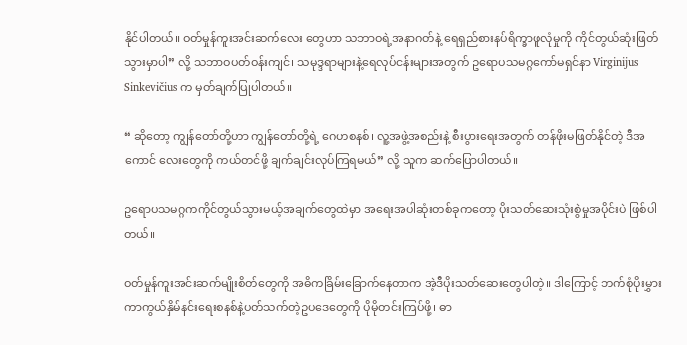နိုင်ပါတယ်။ ဝတ်မှုန်ကူးအင်းဆက်လေး တွေဟာ သဘာဝရဲ့အနာဂတ်နဲ့ ရေရှည်စားနပ်ရိက္ခာဖူလုံမှုကို ကိုင်တွယ်ဆုံးဖြတ်သွားမှာပါ” လို့ သဘာဝပတ်ဝန်းကျင်၊ သမုဒ္ဒရာများနဲ့ရေလုပ်ငန်းများအတွက် ဥရောပသမဂ္ဂကော်မရှင်နာ Virginijus Sinkevičius က မှတ်ချက်ပြုပါတယ်။

“ ဆိုတော့ ကျွန်တော်တို့ဟာ ကျွန်တော်တို့ရဲ့ ဂေဟစနစ်၊ လူ့အဖွဲ့အစည်းနဲ့ စီးပွားရေးအတွက် တန်ဖိုးမဖြတ်နိုင်တဲ့ ဒီအကောင် လေးတွေကို ကယ်တင်ဖို့ ချက်ချင်းလုပ်ကြရမယ်” လို့ သူက ဆက်ပြောပါတယ်။

ဥရောပသမဂ္ဂကကိုင်တွယ်သွားမယ့်အချက်တွေထဲမှာ အရေးအပါဆုံးတစ်ခုကတော့ ပိုးသတ်ဆေးသုံးစွဲမှုအပိုင်းပဲ ဖြစ်ပါတယ်။

ဝတ်မှုန်ကူးအင်းဆက်မျိုးစိတ်တွေကို အဓိကခြိမ်းခြောက်နေတာက အဲ့ဒီပိုးသတ်ဆေးတွေပါတဲ့။ ဒါကြောင့် ဘက်စုံပိုးမွှားကာကွယ်နှိမ်နင်းရေးစနစ်နဲ့ပတ်သက်တဲ့ဥပဒေတွေကို ပိုမိုတင်းကြပ်ဖို့၊ ဓာ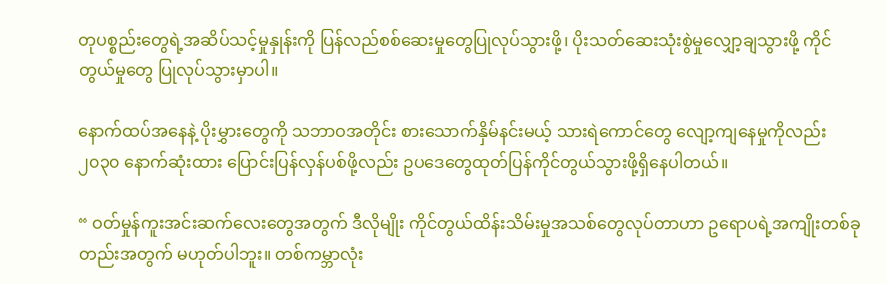တုပစ္စည်းတွေရဲ့အဆိပ်သင့်မှုနှုန်းကို ပြန်လည်စစ်ဆေးမှုတွေပြုလုပ်သွားဖို့၊ ပိုးသတ်ဆေးသုံးစွဲမှုလျှော့ချသွားဖို့ ကိုင်တွယ်မှုတွေ ပြုလုပ်သွားမှာပါ။

နောက်ထပ်အနေနဲ့ ပိုးမွှားတွေကို သဘာဝအတိုင်း စားသောက်နှိမ်နင်းမယ့် သားရဲကောင်တွေ လျော့ကျနေမှုကိုလည်း ၂၀၃၀ နောက်ဆုံးထား ပြောင်းပြန်လှန်ပစ်ဖို့လည်း ဥပဒေတွေထုတ်ပြန်ကိုင်တွယ်သွားဖို့ရှိနေပါတယ်။

“ ဝတ်မှုန်ကူးအင်းဆက်လေးတွေအတွက် ဒီလိုမျိုး ကိုင်တွယ်ထိန်းသိမ်းမှုအသစ်တွေလုပ်တာဟာ ဥရောပရဲ့အကျိုးတစ်ခု တည်းအတွက် မဟုတ်ပါဘူး။ တစ်ကမ္ဘာလုံး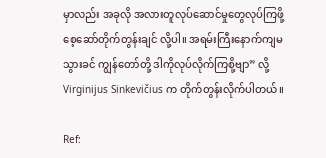မှာလည်း အခုလို အလားတူလုပ်ဆောင်မှုတွေလုပ်ကြဖို့ စေ့ဆော်တိုက်တွန်းချင် လို့ပါ။ အရမ်းကြီးနောက်ကျမသွားခင် ကျွန်တော်တို့ ဒါကိုလုပ်လိုက်ကြစို့ဗျာ” လို့ Virginijus Sinkevičius က တိုက်တွန်းလိုက်ပါတယ်။

Ref: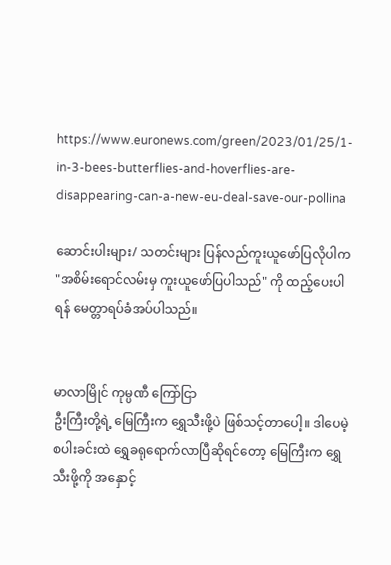https://www.euronews.com/green/2023/01/25/1-in-3-bees-butterflies-and-hoverflies-are-disappearing-can-a-new-eu-deal-save-our-pollina

ဆောင်းပါးများ/ သတင်းများ ပြန်လည်ကူးယူဖော်ပြလိုပါက "အစိမ်းရောင်လမ်းမှ ကူးယူဖော်ပြပါသည်" ကို ထည့်ပေးပါရန် မေတ္တာရပ်ခံအပ်ပါသည်။


မာလာမြိုင် ကုမ္ပဏီ ကြော်ငြာ
ဦးကြီးတို့ရဲ့ မြေကြီးက ရွှေသီးဖို့ပဲ ဖြစ်သင့်တာပေါ့။ ဒါပေမဲ့ စပါးခင်းထဲ ရွှေခရုရောက်လာပြီဆိုရင်တော့ မြေကြီးက ရွှေသီးဖို့ကို အနှောင့်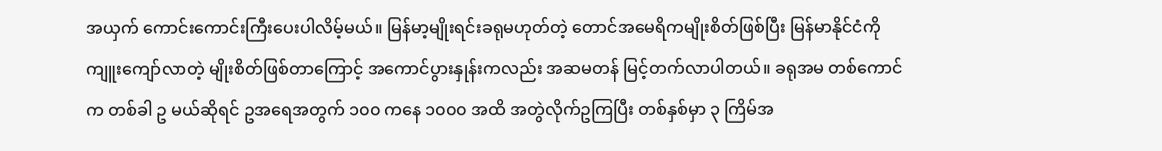အယှက် ကောင်းကောင်းကြီးပေးပါလိမ့်မယ်။ မြန်မာ့မျိုးရင်းခရုမဟုတ်တဲ့ တောင်အမေရိကမျိုးစိတ်ဖြစ်ပြီး မြန်မာနိုင်ငံကို ကျူးကျော်လာတဲ့ မျိုးစိတ်ဖြစ်တာကြောင့် အကောင်ပွားနှုန်းကလည်း အဆမတန် မြင့်တက်လာပါတယ်။ ခရုအမ တစ်ကောင်က တစ်ခါ ဥ မယ်ဆိုရင် ဥအရေအတွက် ၁၀၀ ကနေ ၁၀၀၀ အထိ အတွဲလိုက်ဥကြပြီး တစ်နှစ်မှာ ၃ ကြိမ်အ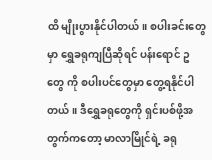ထိ မျိုးပွားနိုင်ပါတယ်။ စပါးခင်းတွေမှာ ရွှေခရုကျပြီဆိုရင် ပန်းရောင် ဥ တွေ ကို စပါးပင်တွေမှာ တွေ့ရနိုင်ပါတယ်။ ဒီရွှေခရုတွေကို ရှင်းပစ်ဖို့အတွက်ကတော့ မာလာမြိုင်ရဲ့ ခရု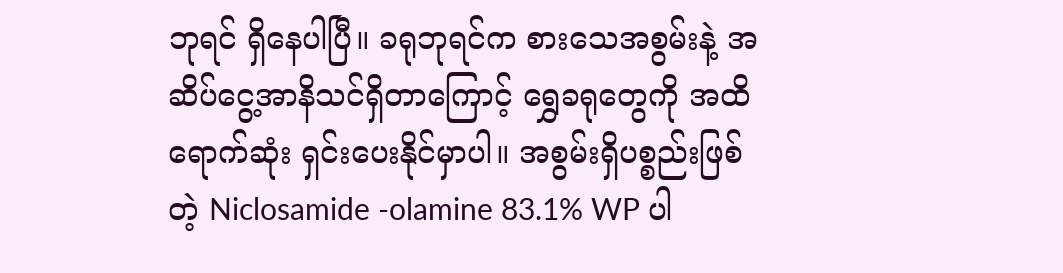ဘုရင် ရှိနေပါပြီ။ ခရုဘုရင်က စားသေအစွမ်းနဲ့ အဆိပ်ငွေ့အာနိသင်ရှိတာကြောင့် ရွှေခရုတွေကို အထိရောက်ဆုံး ရှင်းပေးနိုင်မှာပါ။ အစွမ်းရှိပစ္စည်းဖြစ်တဲ့ Niclosamide -olamine 83.1% WP ပါ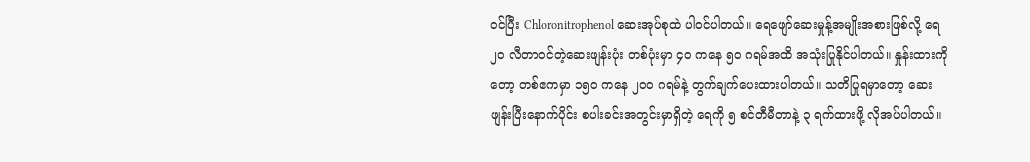ဝင်ပြီး Chloronitrophenol ဆေးအုပ်စုထဲ ပါဝင်ပါတယ်။ ရေဖျော်ဆေးမှုန့်အမျိုးအစားဖြစ်လို့ ရေ ၂၀ လီတာဝင်တဲ့ဆေးဖျန်းပုံး တစ်ပုံးမှာ ၄၀ ကနေ ၅၀ ဂရမ်အထိ အသုံးပြုနိုင်ပါတယ်။ နှုန်းထားကိုတော့ တစ်ဧကမှာ ၁၅၀ ကနေ ၂၀၀ ဂရမ်နဲ့ တွက်ချက်ပေးထားပါတယ်။ သတိပြုရမှာတော့ ဆေးဖျန်းပြီးနောက်ပိုင်း စပါးခင်းအတွင်းမှာရှိတဲ့ ရေကို ၅ စင်တီမီတာနဲ့ ၃ ရက်ထားဖို့ လိုအပ်ပါတယ်။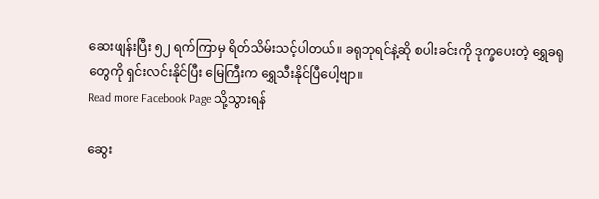ဆေးဖျန်းပြီး ၅၂ ရက်ကြာမှ ရိတ်သိမ်းသင့်ပါတယ်။ ခရုဘုရင်နဲ့ဆို စပါးခင်းကို ဒုက္ခပေးတဲ့ ရွှေခရုတွေကို ရှင်းလင်းနိုင်ပြီး မြေကြီးက ရွှေသီးနိုင်ပြီပေါ့ဗျာ။
Read more Facebook Page သို့သွားရန်

ဆွေး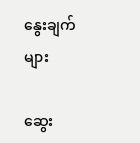နွေးချက်များ

ဆွေး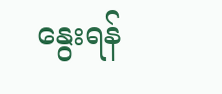နွေးရန်